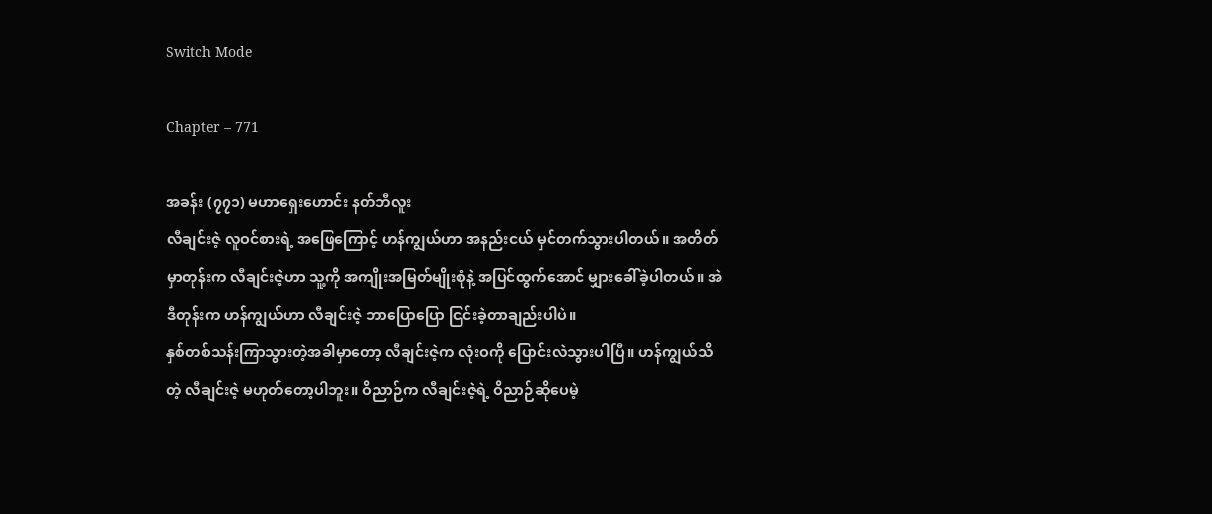Switch Mode

Chapter – 771

အခန်း (၇၇၁) မဟာရှေးဟောင်း နတ်ဘီလူး
လီချင်းဇဲ့ လူဝင်စားရဲ့ အဖြေကြောင့် ဟန်ကျွယ်ဟာ အနည်းငယ် မှင်တက်သွားပါတယ်။ အတိတ်မှာတုန်းက လီချင်းဇဲ့ဟာ သူ့ကို အကျိုးအမြတ်မျိုးစုံနဲ့ အပြင်ထွက်‌အောင် မျှားခေါ်ခဲ့ပါတယ်။ အဲဒီတုန်းက ဟန်ကျွယ်ဟာ လီချင်းဇဲ့ ဘာပြောပြော ငြင်းခဲ့တာချည်းပါပဲ။
နှစ်တစ်သန်းကြာသွားတဲ့အခါမှာတော့ လီချင်းဇဲ့က လုံးဝကို ပြောင်းလဲသွားပါပြီ။ ဟန်ကျွယ်သိတဲ့ လီချင်းဇဲ့ မဟုတ်တော့ပါဘူး။ ဝိညာဉ်က လီချင်းဇဲ့ရဲ့ ဝိညာဉ်ဆိုပေမဲ့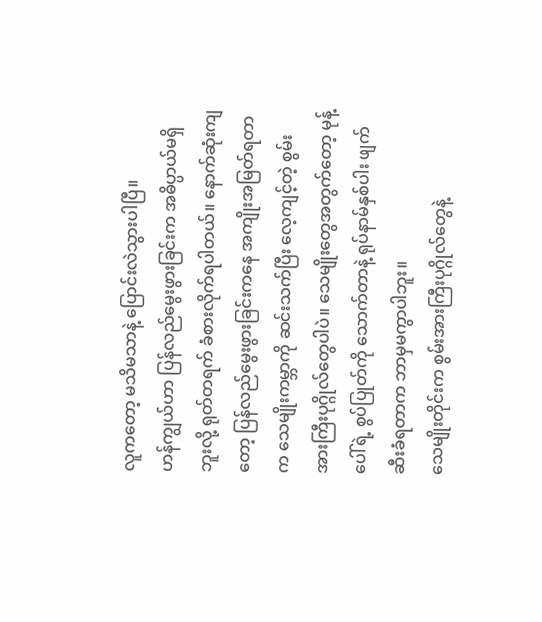လူကတော့ မသိမသာနဲ့ ပြောင်းလဲသွားပါပြီ။
ဟန်ကျွယ်ဟာ ပြန်လည်မွေးဖွားခြင်းက အဓိပ္ပာယ်မရှိဘူးလို့ ရုတ်တရက် ခံစားလိုက်ရပါတယ်။ နောက်ဆုံးကျတော့ ပြန်လည်မွေးဖွားခြင်းကနေ အကျိုးအမြတ်ရတာက သေမျိုးကမ္ဘာကို ဆင်းသက်ပြီး လေ့ကျင့်တဲ့ စွမ်းအားကြီးပုဂ္ဂိုလ်တွေပါပဲ။ သေမျိုးတွေအတွက်တော့ မုန့်ပေါ်ရဲ့ စွပ်ပြုတ်ကို သောက်တာနဲ့ ရုပ်နာမ်နှစ်ပါး ဖျက်ဆီးခံရတာက ဘာမှမကွာပါဘူး။
သေမျိုးတိုင်းက စွမ်းအားကြီးပုဂ္ဂိုလ်တွေနဲ့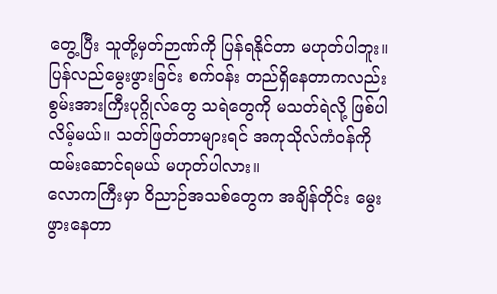တွေ့ပြီး သူတို့မှတ်ဉာဏ်ကို ပြန်ရနိုင်တာ မဟုတ်ပါဘူး။ ပြန်လည်မွေးဖွားခြင်း စက်ဝန်း တည်ရှိနေတာကလည်း စွမ်းအားကြီးပုဂ္ဂိုလ်တွေ သရဲတွေကို မသတ်ရဲလို့ ဖြစ်ပါလိမ့်မယ်။ သတ်ဖြတ်တာများရင် အကုသိုလ်ကံဝန်ကို ထမ်း‌ဆောင်ရမယ် မဟုတ်ပါလား။
လောကကြီးမှာ ဝိညာဉ်အသစ်တွေက အချိန်တိုင်း မွေးဖွားနေတာ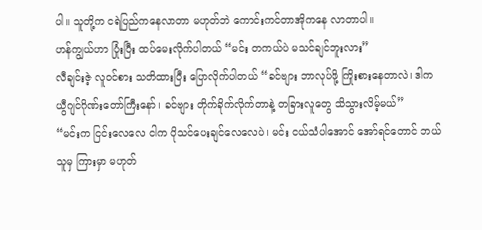ပါ။ သူတို့က ငရဲပြည်ကနေလာတာ မဟုတ်ဘဲ ကောင်းကင်တာအိုကနေ လာတာပါ။
ဟန်ကျွယ်ဟာ ပြုံးပြီး ထပ်မေးလိုက်ပါတယ် “မင်း တကယ်ပဲ မသင်ချင်ဘူးလား”
လီချင်းဇဲ့ လူဝင်စား သတိထားပြီး ပြောလိုက်ပါတယ် “ခင်ဗျား ဘာလုပ်ဖို့ ကြိုးစားနေတာလဲ၊ ဒါက ယွီဂျင်ဂိုဏ်းတော်ကြီးနော်၊ ခင်ဗျား တိုက်ခိုက်လိုက်တာနဲ့ တခြားလူတွေ သိသွားလိမ့်မယ်”
“မင်းက ငြင်းလေလေ ငါက ပိုသင်ပေးချင်လေလေပဲ၊ မင်း ငယ်သံပါအောင် အော်ရင်တောင် ဘယ်သူမှ ကြားမှာ မဟုတ်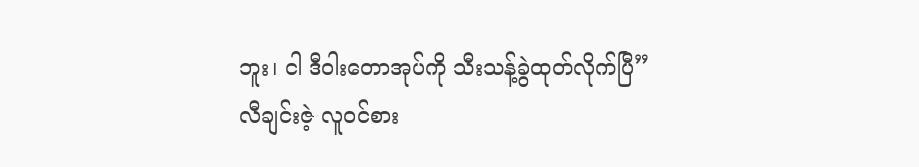ဘူး၊ ငါ ဒီဝါးတောအုပ်ကို သီးသန့်ခွဲထုတ်လိုက်ပြီ”
လီချင်းဇဲ့ လူဝင်စား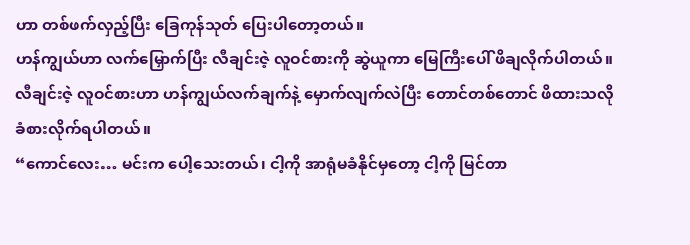ဟာ တစ်ဖက်လှည့်ပြီး ခြေကုန်သုတ် ပြေးပါတော့တယ်။
ဟန်ကျွယ်ဟာ လက်မြှောက်ပြီး လီချင်းဇဲ့ လူဝင်စားကို ဆွဲယူကာ မြေကြီးပေါ် ဖိချလိုက်ပါတယ်။ လီချင်းဇဲ့ လူဝင်စားဟာ ဟန်ကျွယ်လက်ချက်နဲ့ မှောက်လျက်လဲပြီး တောင်တစ်တောင် ဖိထားသလို ခံစားလိုက်ရပါတယ်။
“ကောင်လေး… မင်းက ပေါ့သေးတယ်၊ ငါ့ကို အာရုံမခံနိုင်မှတော့ ငါ့ကို မြင်တာ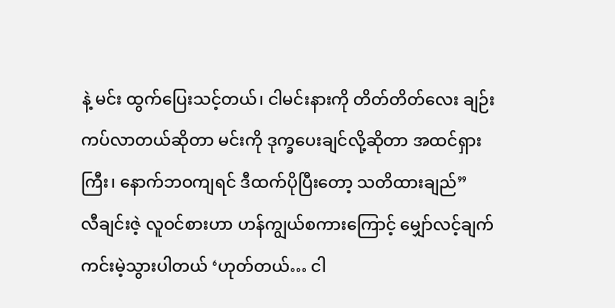နဲ့ မင်း ထွက်ပြေးသင့်တယ်၊ ငါမင်းနားကို တိတ်တိတ်လေး ချဉ်းကပ်လာတယ်ဆိုတာ မင်းကို ဒုက္ခပေးချင်လို့ဆိုတာ အထင်ရှားကြီး၊ နောက်ဘဝကျရင် ဒီထက်ပိုပြီးတော့ သတိထားချည်”
လီချင်းဇဲ့ လူဝင်စားဟာ ဟန်ကျွယ်စကားကြောင့် မျှော်လင့်ချက် ကင်းမဲ့သွားပါတယ် ‘ဟုတ်တယ်… ငါ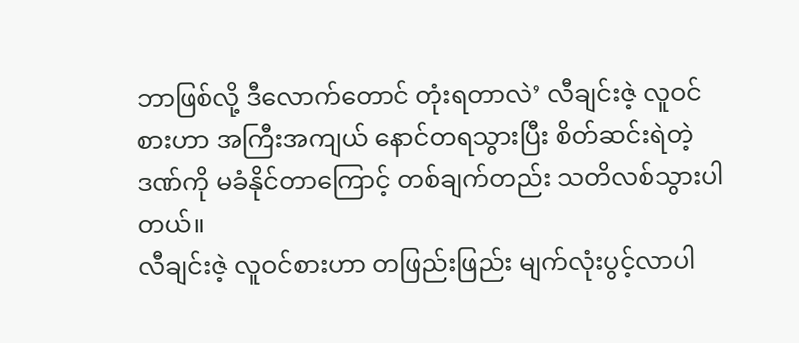ဘာဖြစ်လို့ ဒီလောက်တောင် တုံးရတာလဲ’ လီချင်းဇဲ့ လူဝင်စားဟာ အကြီးအကျယ် နောင်တရသွားပြီး စိတ်ဆင်းရဲတဲ့ဒဏ်ကို မခံနိုင်တာကြောင့် တစ်ချက်တည်း သတိလစ်သွားပါတယ်။
လီချင်းဇဲ့ လူဝင်စားဟာ တဖြည်းဖြည်း မျက်လုံးပွင့်လာပါ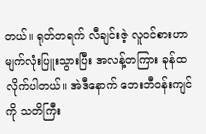တယ်။ ရုတ်တရက် လီချင်းဇဲ့ လူဝင်စားဟာ မျက်လုံးပြူးသွားပြီး အလန့်တကြား ခုန်ထလိုက်ပါတယ်။ အဲဒီနောက် ဘေးဘီဝန်းကျင်ကို သတိကြီး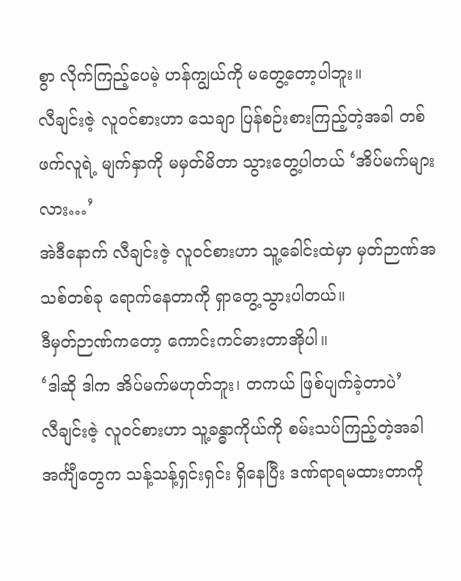စွာ လိုက်ကြည့်ပေမဲ့ ဟန်ကျွယ်ကို မတွေ့တော့ပါဘူး။
လီချင်းဇဲ့ လူဝင်စားဟာ သေချာ ပြန်စဉ်းစားကြည့်တဲ့အခါ တစ်ဖက်လူရဲ့ မျက်နှာကို မမှတ်မိတာ သွားတွေ့ပါတယ် ‘အိပ်မက်များလား…’
အဲဒီနောက် လီချင်းဇဲ့ လူဝင်စားဟာ သူ့ခေါင်းထဲမှာ မှတ်ဉာဏ်အသစ်တစ်ခု ရောက်နေတာကို ရှာတွေ့သွားပါတယ်။
ဒီမှတ်ဉာဏ်ကတော့ ကောင်းကင်ဓားတာအိုပါ။
‘ဒါဆို ဒါက အိပ်မက်မဟုတ်ဘူး၊ တကယ် ဖြစ်ပျက်ခဲ့တာပဲ’
လီချင်းဇဲ့ လူဝင်စားဟာ သူ့ခန္ဓာကိုယ်ကို စမ်းသပ်ကြည့်တဲ့အခါ အင်္ကျီတွေက သန့်သန့်ရှင်းရှင်း ရှိနေပြီး ဒဏ်ရာရမထားတာကို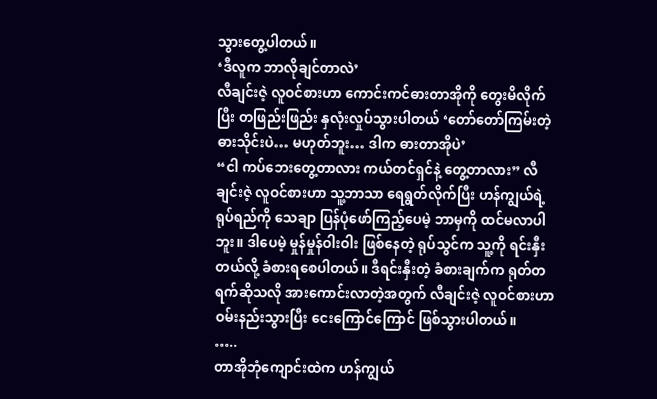သွားတွေ့ပါတယ်။
‘ဒီလူက ဘာလိုချင်တာလဲ’
လီချင်းဇဲ့ လူဝင်စားဟာ ကောင်းကင်ဓားတာအိုကို တွေးမိလိုက်ပြီး တဖြည်းဖြည်း နှလုံးလှုပ်သွားပါတယ် ‘တော်တော်ကြမ်းတဲ့ ဓားသိုင်းပဲ… မဟုတ်ဘူး… ဒါက ဓားတာအိုပဲ’
“ငါ ကပ်ဘေးတွေ့တာလား ကယ်တင်ရှင်နဲ့ တွေ့တာလား” လီချင်းဇဲ့ လူဝင်စားဟာ သူ့ဘာသာ ရေရွတ်လိုက်ပြီး ဟန်ကျွယ်ရဲ့ ရုပ်ရည်ကို သေချာ ပြန်ပုံဖော်ကြည့်ပေမဲ့ ဘာမှကို ထင်မလာပါဘူး။ ဒါပေမဲ့ မှုန်မှုန်ဝါးဝါး ဖြစ်နေတဲ့ ရုပ်သွင်က သူ့ကို ရင်းနှီးတယ်လို့ ခံစားရစေပါတယ်။ ဒီရင်းနှီးတဲ့ ခံစားချက်က ရုတ်တရက်ဆိုသလို အားကောင်းလာတဲ့အတွက် လီချင်းဇဲ့ လူဝင်စားဟာ ဝမ်းနည်းသွားပြီး ငေးကြောင်ကြောင် ဖြစ်သွားပါတယ်။
…..
တာအိုဘုံကျောင်းထဲက ဟန်ကျွယ်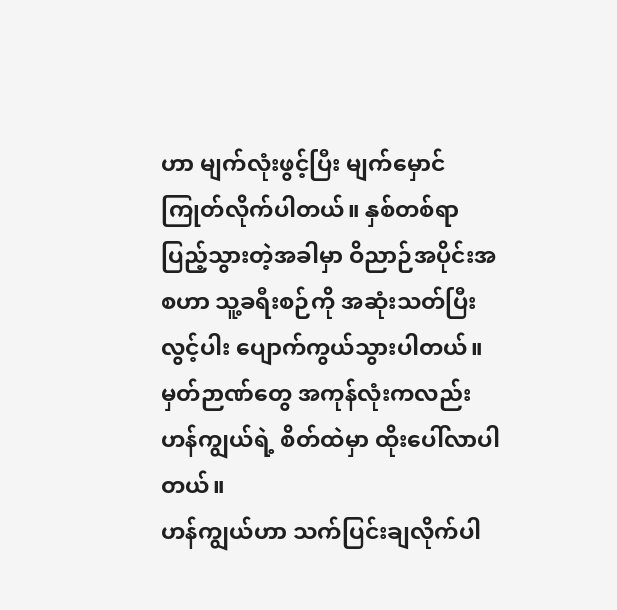ဟာ မျက်လုံးဖွင့်ပြီး မျက်မှောင်ကြုတ်လိုက်ပါတယ်။ နှစ်တစ်ရာ ပြည့်သွားတဲ့အခါမှာ ဝိညာဉ်အပိုင်းအစဟာ သူ့ခရီးစဉ်ကို အဆုံးသတ်ပြီး လွင့်ပါး ပျောက်ကွယ်သွားပါတယ်။ မှတ်ဉာဏ်တွေ အကုန်လုံးကလည်း ဟန်ကျွယ်ရဲ့ စိတ်ထဲမှာ ထိုး‌ပေါ်လာပါတယ်။
ဟန်ကျွယ်ဟာ သက်ပြင်းချလိုက်ပါ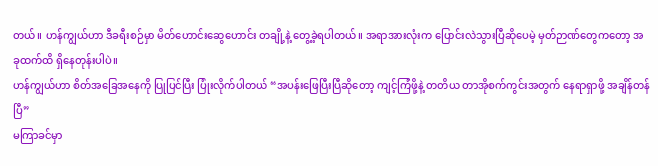တယ်။ ဟန်ကျွယ်ဟာ ဒီခရီးစဉ်မှာ မိတ်ဟောင်းဆွေဟောင်း တချို့နဲ့ တွေ့ခဲ့ရပါတယ်။ အရာအားလုံးက ပြောင်းလဲသွားပြီဆိုပေမဲ့ မှတ်ဉာဏ်တွေကတော့ အခုထက်ထိ ရှိနေတုန်းပါပဲ။
ဟန်ကျွယ်ဟာ စိတ်အခြေအနေကို ပြုပြင်ပြီး ပြုံးလိုက်ပါတယ် “အပန်းဖြေပြီးပြီဆိုတော့ ကျင့်ကြံဖို့နဲ့ တတိယ တာအိုစက်ကွင်းအတွက် နေရာရှာဖို့ အချိန်တန်ပြီ”
မကြာခင်မှာ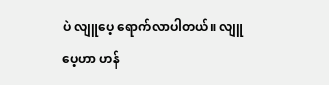ပဲ လျူပေ့ ရောက်လာပါတယ်။ လျူပေ့ဟာ ဟန်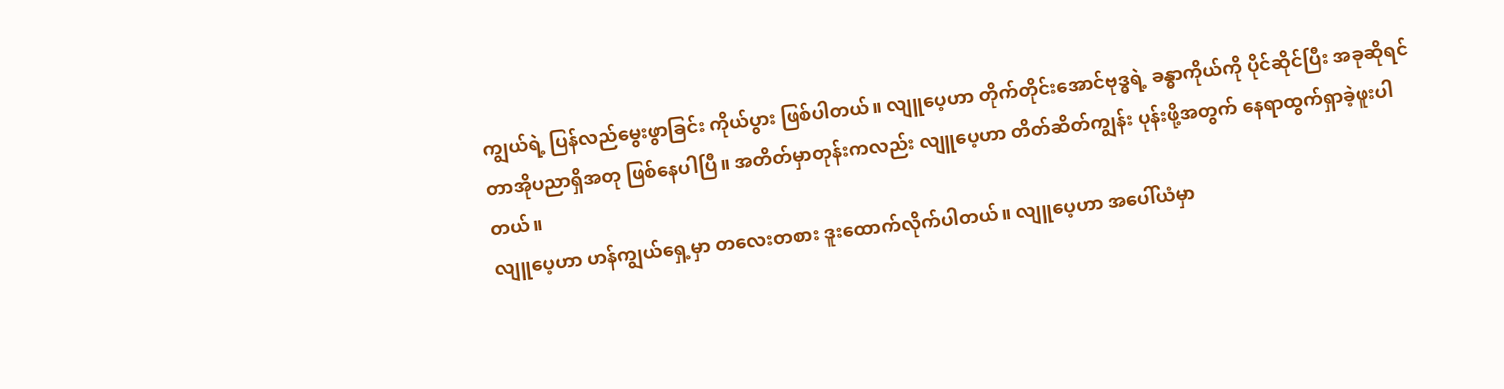ကျွယ်ရဲ့ ပြန်လည်မွေးဖွာခြင်း ကိုယ်ပွား ဖြစ်ပါတယ်။ လျူပေ့ဟာ တိုက်တိုင်းအောင်ဗုဒ္ဓရဲ့ ခန္ဓာကိုယ်ကို ပိုင်ဆိုင်ပြီး အခုဆိုရင် တာအိုပညာရှိအတု ဖြစ်နေပါပြီ။ အတိတ်မှာတုန်းကလည်း လျူပေ့ဟာ တိတ်ဆိတ်ကျွန်း ပုန်းဖို့အတွက် နေရာထွက်ရှာခဲ့ဖူးပါတယ်။
လျူပေ့ဟာ ဟန်ကျွယ်ရှေ့မှာ တလေးတစား ဒူးထောက်လိုက်ပါတယ်။ လျူပေ့ဟာ အပေါ်ယံမှာ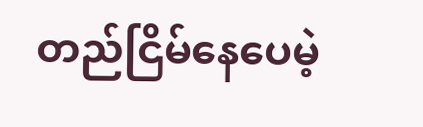တည်ငြိမ်နေပေမဲ့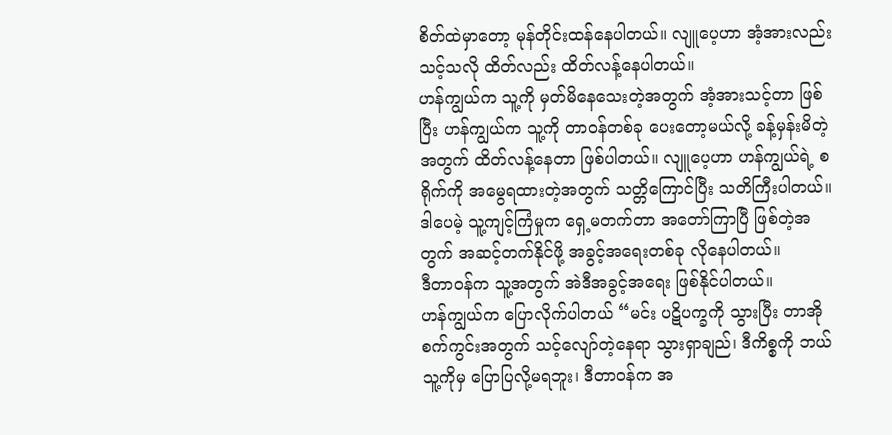စိတ်ထဲမှာတော့ မုန်တိုင်းထန်နေပါတယ်။ လျူပေ့ဟာ အံ့အားလည်းသင့်သလို ထိတ်လည်း ထိတ်လန့်နေပါတယ်။
ဟန်ကျွယ်က သူ့ကို မှတ်မိနေသေးတဲ့အတွက် အံ့အားသင့်တာ ဖြစ်ပြီး ဟန်ကျွယ်က သူ့ကို တာဝန်တစ်ခု ပေးတော့မယ်လို့ ခန့်မှန်းမိတဲ့အတွက် ထိတ်လန့်နေတာ ဖြစ်ပါတယ်။ လျူပေ့ဟာ ဟန်ကျွယ်ရဲ့ စရိုက်ကို အမွေရထားတဲ့အတွက် သတ္တိကြောင်ပြီး သတိကြီးပါတယ်။ ဒါပေမဲ့ သူ့ကျင့်ကြံမှုက ရှေ့မတက်တာ အတော်ကြာပြီ ဖြစ်တဲ့အတွက် အဆင့်တက်နိုင်ဖို့ အခွင့်အရေးတစ်ခု လိုနေပါတယ်။
ဒီတာဝန်က သူ့အတွက် အဲဒီအခွင့်အရေး ဖြစ်နိုင်ပါတယ်။
ဟန်ကျွယ်က ပြောလိုက်ပါတယ် “မင်း ပဋိပက္ခကို သွားပြီး တာအိုစက်ကွင်းအတွက် သင့်လျော်တဲ့နေရာ သွားရှာချည်၊ ဒီကိစ္စကို ဘယ်သူ့ကိုမှ ပြောပြလို့မရဘူး၊ ဒီတာဝန်က အ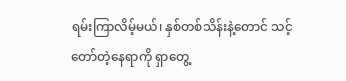ရမ်းကြာလိမ့်မယ်၊ နှစ်တစ်သိန်းနဲ့တောင် သင့်တော်တဲ့နေရာကို ရှာတွေ့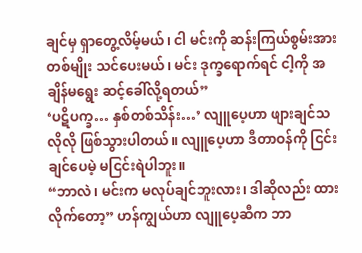ချင်မှ ရှာတွေ့လိမ့်မယ်၊ ငါ မင်းကို ဆန်းကြယ်စွမ်းအားတစ်မျိုး သင်ပေးမယ်၊ မင်း ဒုက္ခရောက်ရင် ငါ့ကို အချိန်မရွေး ဆင့်ခေါ်လို့ရတယ်”
‘ပဋိပက္ခ… နှစ်တစ်သိန်း…’ လျူပေ့ဟာ ဖျားချင်သလိုလို ဖြစ်သွားပါတယ်။ လျူပေ့ဟာ ဒီတာဝန်ကို ငြင်းချင်ပေမဲ့ မငြင်းရဲပါဘူး။
“ဘာလဲ၊ မင်းက မလုပ်ချင်ဘူးလား၊ ဒါဆိုလည်း ထားလိုက်တော့” ဟန်ကျွယ်ဟာ လျူပေ့ဆီက ဘာ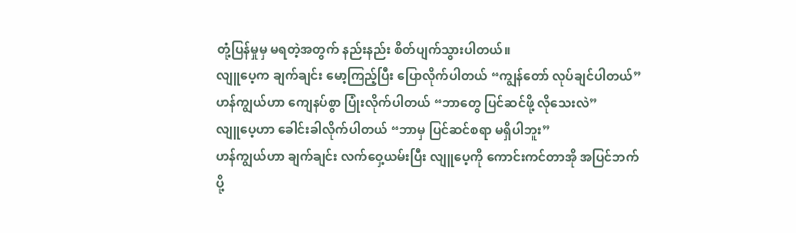တုံ့ပြန်မှုမှ မရတဲ့အတွက် နည်းနည်း စိတ်ပျက်သွားပါတယ်။
လျူပေ့က ချက်ချင်း မော့ကြည့်ပြီး ပြောလိုက်ပါတယ် “ကျွန်တော် လုပ်ချင်ပါတယ်”
ဟန်ကျွယ်ဟာ ကျေနပ်စွာ ပြုံးလိုက်ပါတယ် “ဘာတွေ ပြင်ဆင်ဖို့ လိုသေးလဲ”
လျူပေ့ဟာ ခေါင်းခါလိုက်ပါတယ် “ဘာမှ ပြင်ဆင်စရာ မရှိပါဘူး”
ဟန်ကျွယ်ဟာ ချက်ချင်း လက်ဝှေ့ယမ်းပြီး လျူပေ့ကို ကောင်းကင်တာအို အပြင်ဘက် ပို့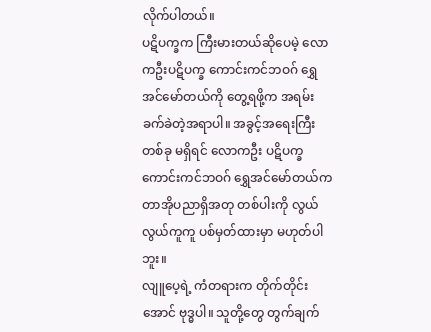လိုက်ပါတယ်။
ပဋိပက္ခက ကြီးမားတယ်ဆိုပေမဲ့ လောကဦးပဋိပက္ခ ကောင်းကင်ဘဝဂ် ရွှေအင်မော်တယ်ကို တွေ့ရဖို့က အရမ်းခက်ခဲတဲ့အရာပါ။ အခွင့်အရေးကြီးတစ်ခု မရှိရင် လောကဦး ပဋိပက္ခ ကောင်းကင်ဘဝဂ် ရွှေအင်မော်တယ်က တာအိုပညာရှိအတု တစ်ပါးကို လွယ်လွယ်ကူကူ ပစ်မှတ်ထားမှာ မဟုတ်ပါဘူး။
လျူပေ့ရဲ့ ကံတရားက တိုက်တိုင်းအောင် ဗုဒ္ဓပါ။ သူတို့တွေ တွက်ချက်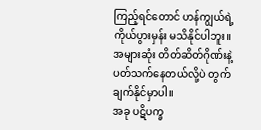ကြည့်ရင်တောင် ဟန်ကျွယ်ရဲ့ ကိုယ်ပွားမှန်း မသိနိုင်ပါဘူး။ အများဆုံး တိတ်ဆိတ်ဂိုဏ်းနဲ့ ပတ်သက်နေတယ်လို့ပဲ တွက်ချက်နိုင်မှာပါ။
အခု ပဋိပက္ခ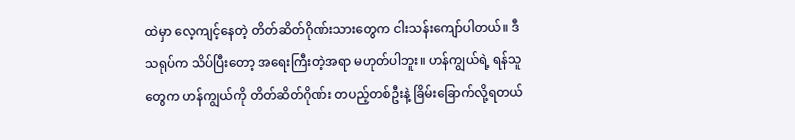ထဲမှာ လေ့ကျင့်နေတဲ့ တိတ်ဆိတ်ဂိုဏ်းသားတွေက ငါးသန်းကျော်ပါတယ်။ ဒီသရုပ်က သိပ်ပြီးတော့ အရေးကြီးတဲ့အရာ မဟုတ်ပါဘူး။ ဟန်ကျွယ်ရဲ့ ရန်သူတွေက ဟန်ကျွယ်ကို တိတ်ဆိတ်ဂိုဏ်း တပည့်တစ်ဦးနဲ့ ခြိမ်းခြောက်လို့ရတယ်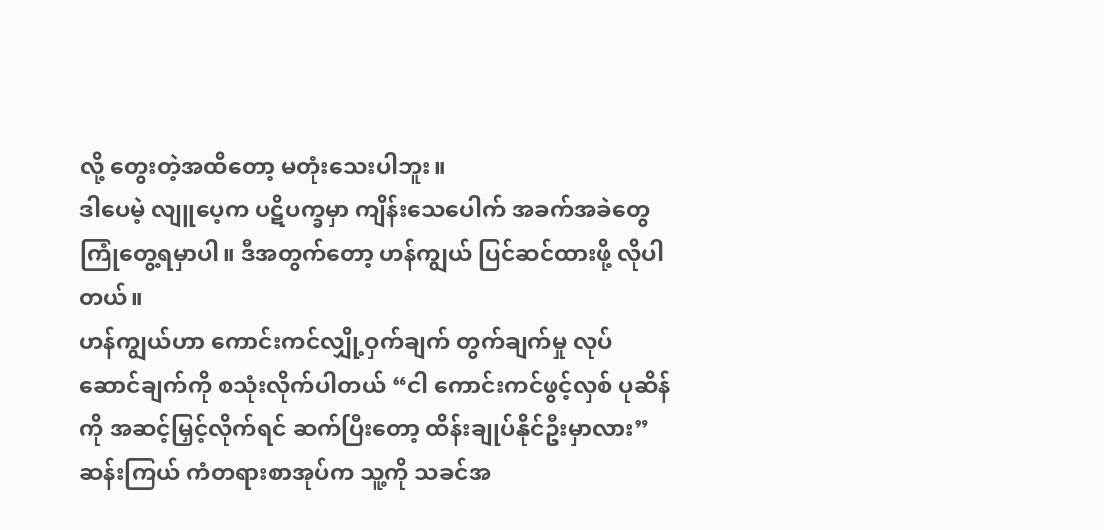လို့ တွေးတဲ့အထိတော့ မတုံးသေးပါဘူး။
ဒါပေမဲ့ လျူပေ့က ပဋိပက္ခမှာ ကျိန်းသေပေါက် အခက်အခဲတွေ ကြုံတွေ့ရမှာပါ။ ဒီအတွက်တော့ ဟန်ကျွယ် ပြင်ဆင်ထားဖို့ လိုပါတယ်။
ဟန်ကျွယ်ဟာ ကောင်းကင်လျှို့ဝှက်ချက် တွက်ချက်မှု လုပ်ဆောင်ချက်ကို စသုံးလိုက်ပါတယ် “ငါ ကောင်းကင်ဖွင့်လှစ် ပုဆိန်ကို အဆင့်မြှင့်လိုက်ရင် ဆက်ပြီးတော့ ထိန်းချုပ်နိုင်ဦးမှာလား”
ဆန်းကြယ် ကံတရားစာအုပ်က သူ့ကို သခင်အ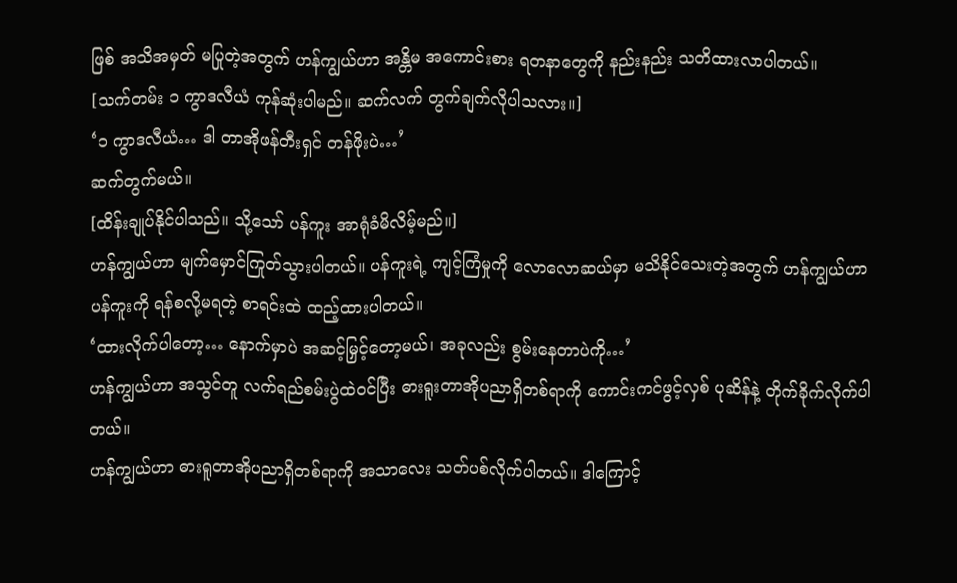ဖြစ် အသိအမှတ် မပြုတဲ့အတွက် ဟန်ကျွယ်ဟာ အန္တိမ အကောင်းစား ရတနာတွေကို နည်းနည်း သတိထားလာပါတယ်။
[သက်တမ်း ၁ ကွာဒလီယံ ကုန်ဆုံးပါမည်။ ဆက်လက် တွက်ချက်လိုပါသလား။]
‘၁ ကွာဒလီယံ… ဒါ တာအိုဖန်တီးရှင် တန်ဖိုးပဲ…’
ဆက်တွက်မယ်။
[ထိန်းချုပ်နိုင်ပါသည်။ သို့သော် ပန်ကူး အာရုံခံမိလိမ့်မည်။]
ဟန်ကျွယ်ဟာ မျက်မှောင်ကြုတ်သွားပါတယ်။ ပန်ကူးရဲ့ ကျင့်ကြံမှုကို လောလောဆယ်မှာ မသိနိုင်သေးတဲ့အတွက် ဟန်ကျွယ်ဟာ ပန်ကူးကို ရန်စလို့မရတဲ့ စာရင်းထဲ ထည့်ထားပါတယ်။
‘ထားလိုက်ပါတော့… နောက်မှာပဲ အဆင့်မြှင့်တော့မယ်၊ အခုလည်း စွမ်းနေတာပဲကို…’
ဟန်ကျွယ်ဟာ အသွင်တူ လက်ရည်စမ်းပွဲထဲဝင်ပြီး ဓားရူးတာအိုပညာရှိတစ်ရာကို ကောင်းကင်ဖွင့်လှစ် ပုဆိန်နဲ့ တိုက်ခိုက်လိုက်ပါတယ်။
ဟန်ကျွယ်ဟာ ဓားရူတာအိုပညာရှိတစ်ရာကို အသာလေး သတ်ပစ်လိုက်ပါတယ်။ ဒါကြောင့်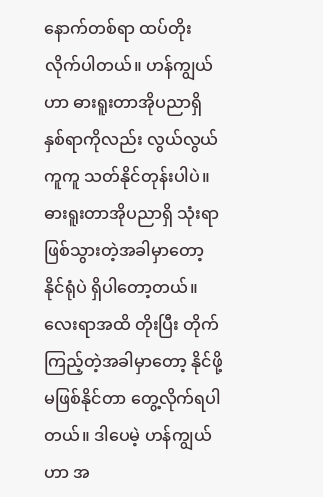နောက်တစ်ရာ ထပ်တိုးလိုက်ပါတယ်။ ဟန်ကျွယ်ဟာ ဓားရူးတာအိုပညာရှိ နှစ်ရာကိုလည်း လွယ်လွယ်ကူကူ သတ်နိုင်တုန်းပါပဲ။ ဓားရူးတာအိုပညာရှိ သုံးရာ ဖြစ်သွားတဲ့အခါမှာတော့ နိုင်ရုံပဲ ရှိပါတော့တယ်။
လေးရာအထိ တိုးပြီး တိုက်ကြည့်တဲ့အခါမှာတော့ နိုင်ဖို့ မဖြစ်နိုင်တာ တွေ့လိုက်ရပါတယ်။ ဒါပေမဲ့ ဟန်ကျွယ်ဟာ အ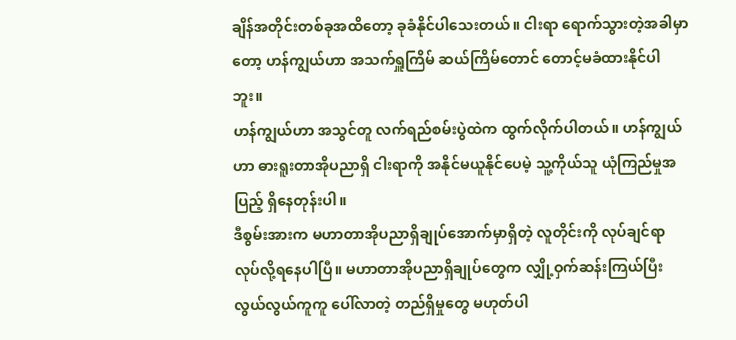ချိန်အတိုင်းတစ်ခုအထိတော့ ခုခံနိုင်ပါသေးတယ်။ ငါးရာ ရောက်သွားတဲ့အခါမှာတော့ ဟန်ကျွယ်ဟာ အသက်ရှူကြိမ် ဆယ်ကြိမ်တောင် တောင့်မခံထားနိုင်ပါဘူး။
ဟန်ကျွယ်ဟာ အသွင်တူ လက်ရည်စမ်းပွဲထဲက ထွက်လိုက်ပါတယ်။ ဟန်ကျွယ်ဟာ ဓားရူးတာအိုပညာရှိ ငါးရာကို အနိုင်မယူနိုင်ပေမဲ့ သူ့ကိုယ်သူ ယုံကြည်မှုအပြည့် ရှိနေတုန်းပါ။
ဒီစွမ်းအားက မဟာတာအိုပညာရှိချုပ်အောက်မှာရှိတဲ့ လူတိုင်းကို လုပ်ချင်ရာ လုပ်လို့ရနေပါပြီ။ မဟာတာအိုပညာရှိချုပ်တွေက လျှို့ဝှက်ဆန်းကြယ်ပြီး လွယ်လွယ်ကူကူ ပေါ်လာတဲ့ တည်ရှိမှုတွေ မဟုတ်ပါ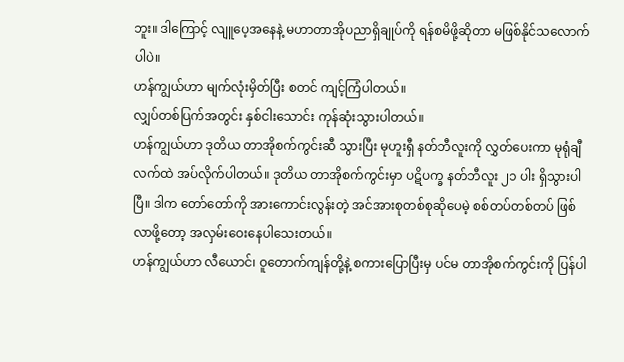ဘူး။ ဒါကြောင့် လျူပေ့အနေနဲ့ မဟာတာအိုပညာရှိချုပ်ကို ရန်စမိဖို့ဆိုတာ မဖြစ်နိုင်သလောက်ပါပဲ။
ဟန်ကျွယ်ဟာ မျက်လုံးမှိတ်ပြီး စတင် ကျင့်ကြံပါတယ်။
လျှပ်တစ်ပြက်အတွင်း နှစ်ငါးသောင်း ကုန်ဆုံးသွားပါတယ်။
ဟန်ကျွယ်ဟာ ဒုတိယ တာအိုစက်ကွင်းဆီ သွားပြီး မုဟူးရှီ နတ်ဘီလူးကို လွှတ်ပေးကာ မုရုံချီလက်ထဲ အပ်လိုက်ပါတယ်။ ဒုတိယ တာအိုစက်ကွင်းမှာ ပဋိပက္ခ နတ်ဘီလူး ၂၁ ပါး ရှိသွားပါပြီ။ ဒါက တော်တော်ကို အားကောင်းလွန်းတဲ့ အင်အားစုတစ်စုဆိုပေမဲ့ စစ်တပ်တစ်တပ် ဖြစ်လာဖို့တော့ အလှမ်းဝေးနေပါသေးတယ်။
ဟန်ကျွယ်ဟာ လီယောင်၊ ဝူတောက်ကျန်တို့နဲ့ စကားပြောပြီးမှ ပင်မ တာအိုစက်ကွင်းကို ပြန်ပါ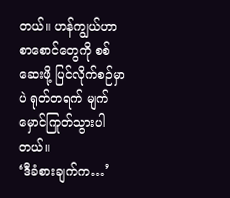တယ်။ ဟန်ကျွယ်ဟာ စာစောင်တွေကို စစ်ဆေးဖို့ ပြင်လိုက်စဉ်မှာပဲ ရုတ်တရက် မျက်မှောင်ကြုတ်သွားပါတယ်။
‘ဒီခံစားချက်က…’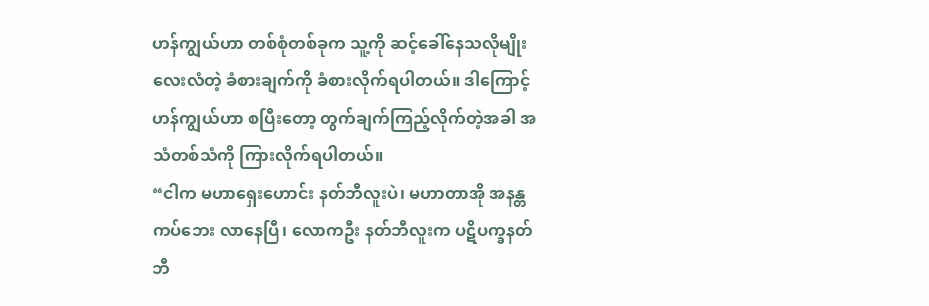ဟန်ကျွယ်ဟာ တစ်စုံတစ်ခုက သူ့ကို ဆင့်ခေါ်နေသလိုမျိုး လေးလံတဲ့ ခံစားချက်ကို ခံစားလိုက်ရပါတယ်။ ဒါကြောင့် ဟန်ကျွယ်ဟာ စပြီးတော့ တွက်ချက်ကြည့်လိုက်တဲ့အခါ အသံတစ်သံကို ကြားလိုက်ရပါတယ်။
“ငါက မဟာရှေးဟောင်း နတ်ဘီလူးပဲ၊ မဟာတာအို အနန္တကပ်ဘေး လာနေပြီ၊ လောကဦး နတ်ဘီလူးက ပဋိပက္ခနတ်ဘီ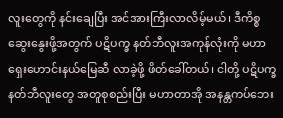လူးတွေကို နင်းချေပြီး အင်အားကြီးလာလိမ့်မယ်၊ ဒီကိစ္စ ဆွေးနွေးဖို့အတွက် ပဋိပက္ခ နတ်ဘီလူးအကုန်လုံးကို မဟာရှေး‌ဟောင်းနယ်မြေဆီ လာခဲ့ဖို့ ဖိတ်ခေါ်တယ်၊ ငါတို့ ပဋိပက္ခနတ်ဘီလူးတွေ အတူစုစည်းပြီး မဟာတာအို အနန္တကပ်ဘေး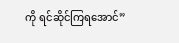ကို ရင်ဆိုင်ကြရအောင်”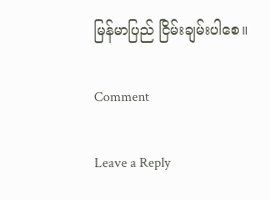မြန်မာပြည် ငြိမ်းချမ်းပါစေ။

Comment

Leave a Reply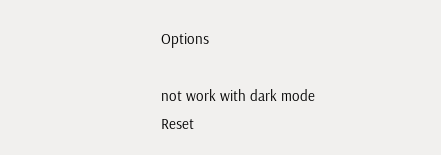Options

not work with dark mode
Reset